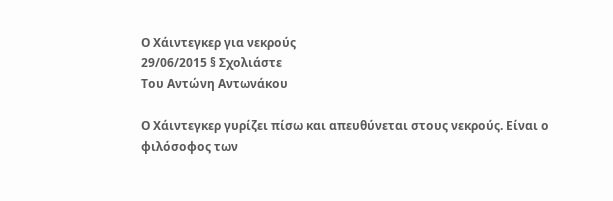Ο Χάιντεγκερ για νεκρούς
29/06/2015 § Σχολιάστε
Του Αντώνη Αντωνάκου

Ο Χάιντεγκερ γυρίζει πίσω και απευθύνεται στους νεκρούς. Είναι ο φιλόσοφος των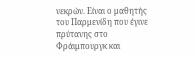νεκρών. Είναι ο μαθητής του Παρμενίδη που έγινε πρύτανης στο Φράιμπουργκ και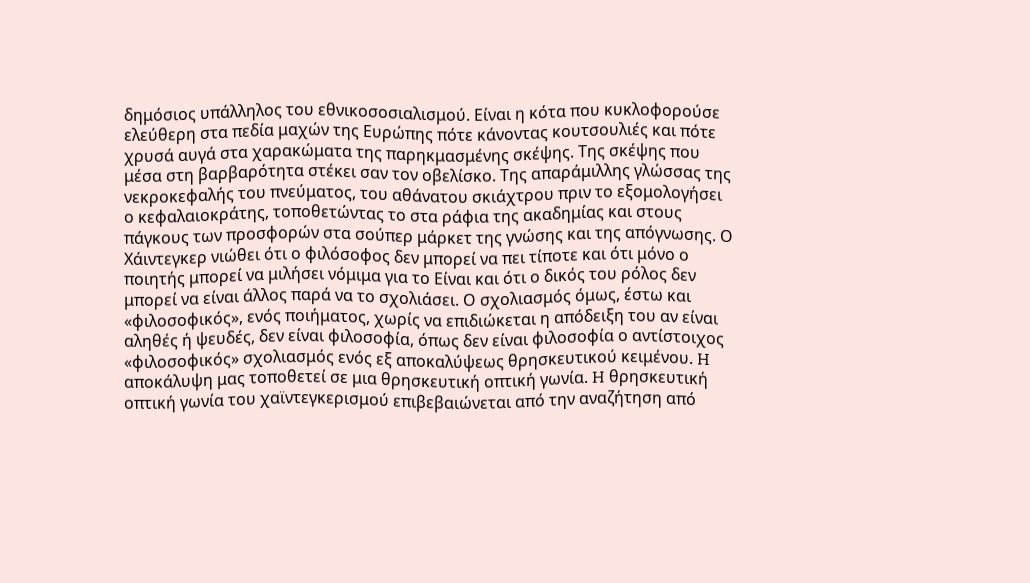δημόσιος υπάλληλος του εθνικοσοσιαλισμού. Είναι η κότα που κυκλοφορούσε ελεύθερη στα πεδία μαχών της Ευρώπης πότε κάνοντας κουτσουλιές και πότε χρυσά αυγά στα χαρακώματα της παρηκμασμένης σκέψης. Της σκέψης που μέσα στη βαρβαρότητα στέκει σαν τον οβελίσκο. Της απαράμιλλης γλώσσας της νεκροκεφαλής του πνεύματος, του αθάνατου σκιάχτρου πριν το εξομολογήσει ο κεφαλαιοκράτης, τοποθετώντας το στα ράφια της ακαδημίας και στους πάγκους των προσφορών στα σούπερ μάρκετ της γνώσης και της απόγνωσης. Ο Χάιντεγκερ νιώθει ότι ο φιλόσοφος δεν μπορεί να πει τίποτε και ότι μόνο ο ποιητής μπορεί να μιλήσει νόμιμα για το Είναι και ότι ο δικός του ρόλος δεν μπορεί να είναι άλλος παρά να το σχολιάσει. Ο σχολιασμός όμως, έστω και «φιλοσοφικός», ενός ποιήματος, χωρίς να επιδιώκεται η απόδειξη του αν είναι αληθές ή ψευδές, δεν είναι φιλοσοφία, όπως δεν είναι φιλοσοφία ο αντίστοιχος «φιλοσοφικός» σχολιασμός ενός εξ αποκαλύψεως θρησκευτικού κειμένου. H αποκάλυψη μας τοποθετεί σε μια θρησκευτική οπτική γωνία. H θρησκευτική οπτική γωνία του χαϊντεγκερισμού επιβεβαιώνεται από την αναζήτηση από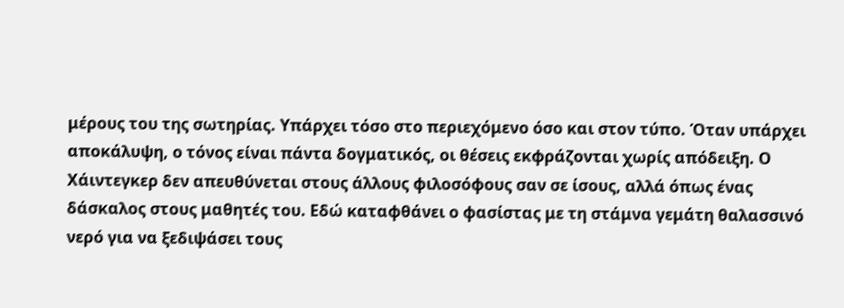μέρους του της σωτηρίας. Υπάρχει τόσο στο περιεχόμενο όσο και στον τύπο. Όταν υπάρχει αποκάλυψη, ο τόνος είναι πάντα δογματικός, οι θέσεις εκφράζονται χωρίς απόδειξη. Ο Χάιντεγκερ δεν απευθύνεται στους άλλους φιλοσόφους σαν σε ίσους, αλλά όπως ένας δάσκαλος στους μαθητές του. Εδώ καταφθάνει ο φασίστας με τη στάμνα γεμάτη θαλασσινό νερό για να ξεδιψάσει τους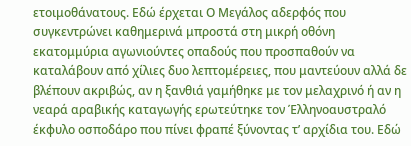ετοιμοθάνατους. Εδώ έρχεται Ο Μεγάλος αδερφός που συγκεντρώνει καθημερινά μπροστά στη μικρή οθόνη εκατομμύρια αγωνιούντες οπαδούς που προσπαθούν να καταλάβουν από χίλιες δυο λεπτομέρειες, που μαντεύουν αλλά δε βλέπουν ακριβώς, αν η ξανθιά γαμήθηκε με τον μελαχρινό ή αν η νεαρά αραβικής καταγωγής ερωτεύτηκε τον Έλληνoαυστραλό έκφυλο οσποδάρο που πίνει φραπέ ξύνοντας τ’ αρχίδια του. Εδώ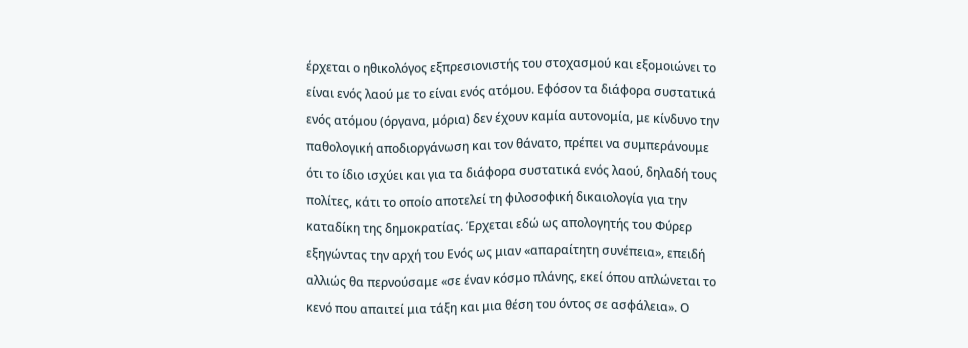έρχεται ο ηθικολόγος εξπρεσιονιστής του στοχασμού και εξομοιώνει το είναι ενός λαού με το είναι ενός ατόμου. Εφόσον τα διάφορα συστατικά ενός ατόμου (όργανα, μόρια) δεν έχουν καμία αυτονομία, με κίνδυνο την παθολογική αποδιοργάνωση και τον θάνατο, πρέπει να συμπεράνουμε ότι το ίδιο ισχύει και για τα διάφορα συστατικά ενός λαού, δηλαδή τους πολίτες, κάτι το οποίο αποτελεί τη φιλοσοφική δικαιολογία για την καταδίκη της δημοκρατίας. Έρχεται εδώ ως απολογητής του Φύρερ εξηγώντας την αρχή του Ενός ως μιαν «απαραίτητη συνέπεια», επειδή αλλιώς θα περνούσαμε «σε έναν κόσμο πλάνης, εκεί όπου απλώνεται το κενό που απαιτεί μια τάξη και μια θέση του όντος σε ασφάλεια». Ο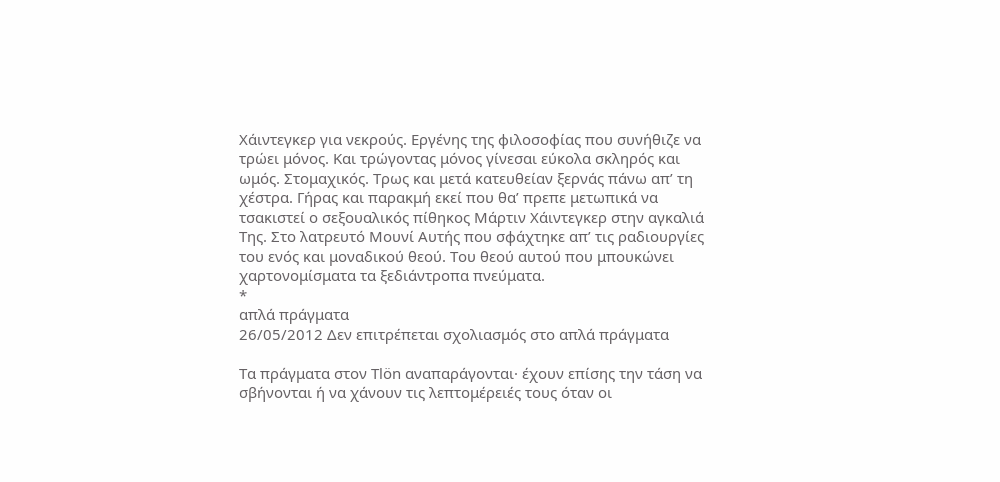Χάιντεγκερ για νεκρούς. Εργένης της φιλοσοφίας που συνήθιζε να τρώει μόνος. Και τρώγοντας μόνος γίνεσαι εύκολα σκληρός και ωμός. Στομαχικός. Τρως και μετά κατευθείαν ξερνάς πάνω απ’ τη χέστρα. Γήρας και παρακμή εκεί που θα’ πρεπε μετωπικά να τσακιστεί ο σεξουαλικός πίθηκος Μάρτιν Χάιντεγκερ στην αγκαλιά Της. Στο λατρευτό Μουνί Αυτής που σφάχτηκε απ’ τις ραδιουργίες του ενός και μοναδικού θεού. Του θεού αυτού που μπουκώνει χαρτονομίσματα τα ξεδιάντροπα πνεύματα.
*
απλά πράγματα
26/05/2012 Δεν επιτρέπεται σχολιασμός στο απλά πράγματα

Τα πράγματα στον Tlön αναπαράγονται· έχουν επίσης την τάση να σβήνονται ή να χάνουν τις λεπτομέρειές τους όταν οι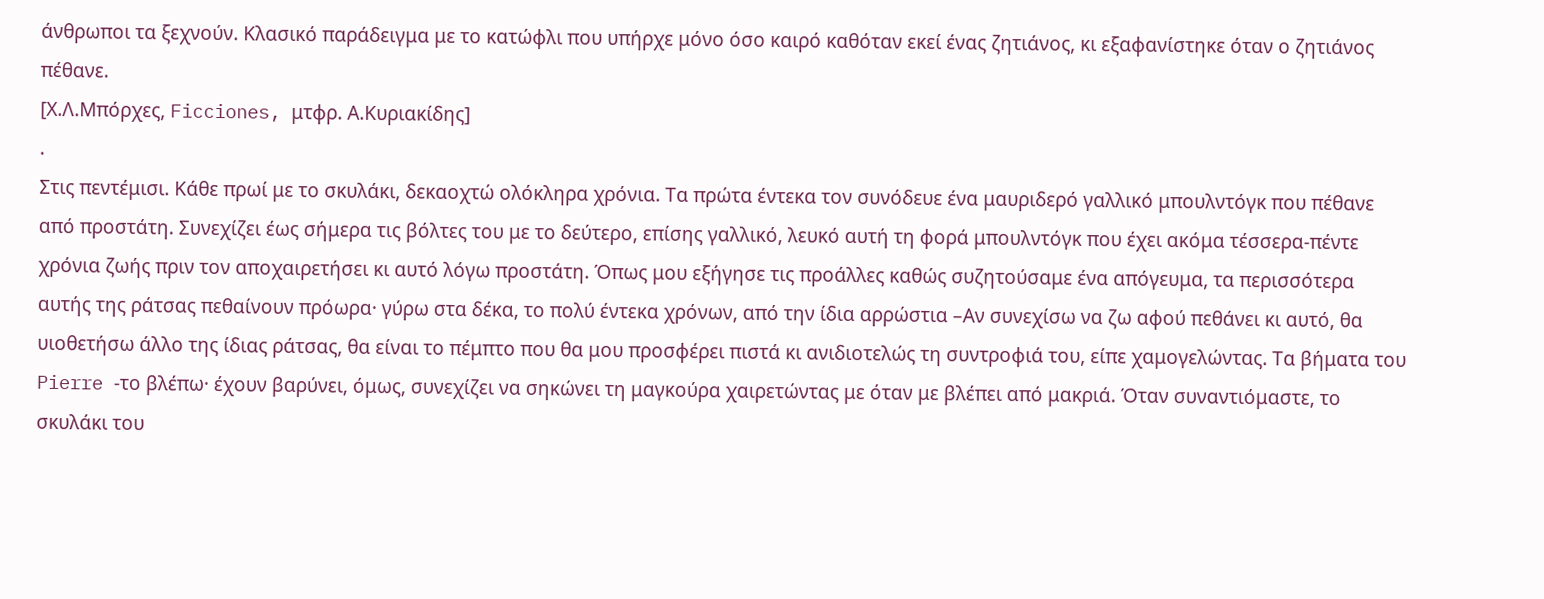άνθρωποι τα ξεχνούν. Κλασικό παράδειγμα με το κατώφλι που υπήρχε μόνο όσο καιρό καθόταν εκεί ένας ζητιάνος, κι εξαφανίστηκε όταν ο ζητιάνος πέθανε.
[Χ.Λ.Μπόρχες, Ficciones, μτφρ. Α.Κυριακίδης]
.
Στις πεντέμισι. Κάθε πρωί με το σκυλάκι, δεκαοχτώ ολόκληρα χρόνια. Τα πρώτα έντεκα τον συνόδευε ένα μαυριδερό γαλλικό μπουλντόγκ που πέθανε από προστάτη. Συνεχίζει έως σήμερα τις βόλτες του με το δεύτερο, επίσης γαλλικό, λευκό αυτή τη φορά μπουλντόγκ που έχει ακόμα τέσσερα-πέντε χρόνια ζωής πριν τον αποχαιρετήσει κι αυτό λόγω προστάτη. Όπως μου εξήγησε τις προάλλες καθώς συζητούσαμε ένα απόγευμα, τα περισσότερα αυτής της ράτσας πεθαίνουν πρόωρα· γύρω στα δέκα, το πολύ έντεκα χρόνων, από την ίδια αρρώστια –Αν συνεχίσω να ζω αφού πεθάνει κι αυτό, θα υιοθετήσω άλλο της ίδιας ράτσας, θα είναι το πέμπτο που θα μου προσφέρει πιστά κι ανιδιοτελώς τη συντροφιά του, είπε χαμογελώντας. Τα βήματα του Pierre -το βλέπω· έχουν βαρύνει, όμως, συνεχίζει να σηκώνει τη μαγκούρα χαιρετώντας με όταν με βλέπει από μακριά. Όταν συναντιόμαστε, το σκυλάκι του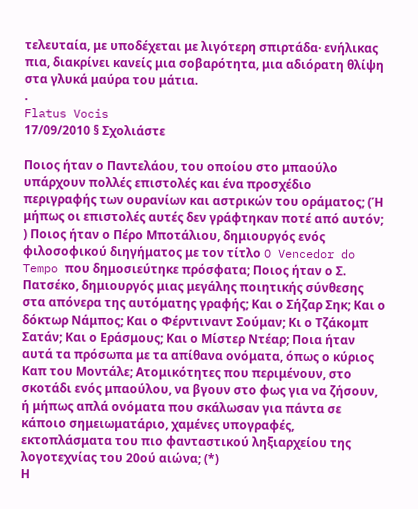τελευταία, με υποδέχεται με λιγότερη σπιρτάδα· ενήλικας πια, διακρίνει κανείς μια σοβαρότητα, μια αδιόρατη θλίψη στα γλυκά μαύρα του μάτια.
.
Flatus Vocis
17/09/2010 § Σχολιάστε

Ποιος ήταν ο Παντελάου, του οποίου στο μπαούλο υπάρχουν πολλές επιστολές και ένα προσχέδιο περιγραφής των ουρανίων και αστρικών του οράματος; (Ή μήπως οι επιστολές αυτές δεν γράφτηκαν ποτέ από αυτόν; ) Ποιος ήταν ο Πέρο Μποτάλιου, δημιουργός ενός φιλοσοφικού διηγήματος με τον τίτλο O Vencedor do Tempo που δημοσιεύτηκε πρόσφατα; Ποιος ήταν ο Σ. Πατσέκο, δημιουργός μιας μεγάλης ποιητικής σύνθεσης στα απόνερα της αυτόματης γραφής; Και ο Σήζαρ Σηκ; Και ο δόκτωρ Νάμπος; Και ο Φέρντιναντ Σούμαν; Κι ο Τζάκομπ Σατάν; Και ο Εράσμους; Και ο Μίστερ Ντέαρ; Ποια ήταν αυτά τα πρόσωπα με τα απίθανα ονόματα, όπως ο κύριος Καπ του Μοντάλε; Ατομικότητες που περιμένουν, στο σκοτάδι ενός μπαούλου, να βγουν στο φως για να ζήσουν, ή μήπως απλά ονόματα που σκάλωσαν για πάντα σε κάποιο σημειωματάριο, χαμένες υπογραφές, εκτοπλάσματα του πιο φανταστικού ληξιαρχείου της λογοτεχνίας του 20ού αιώνα; (*)
Η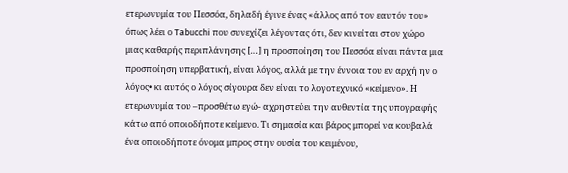ετερωνυμία του Πεσσόα, δηλαδή έγινε ένας «άλλος από τον εαυτόν του» όπως λέει ο Tabucchi που συνεχίζει λέγοντας ότι, δεν κινείται στον χώρο μιας καθαρής περιπλάνησης […] η προσποίηση του Πεσσόα είναι πάντα μια προσποίηση υπερβατική, είναι λόγος, αλλά με την έννοια του εν αρχή ην ο λόγος• κι αυτός ο λόγος σίγουρα δεν είναι το λογοτεχνικό «κείμενο». Η ετερωνυμία του –προσθέτω εγώ- αχρηστεύει την αυθεντία της υπογραφής κάτω από οποιοδήποτε κείμενο. Τι σημασία και βάρος μπορεί να κουβαλά ένα οποιοδήποτε όνομα μπρος στην ουσία του κειμένου,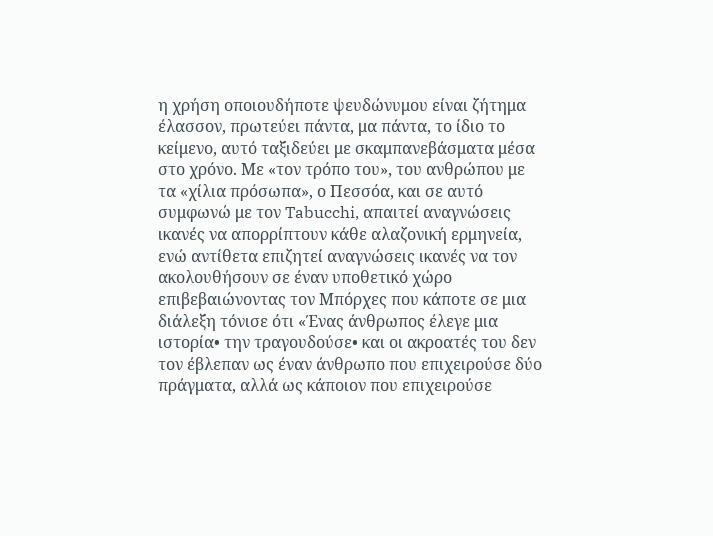η χρήση οποιουδήποτε ψευδώνυμου είναι ζήτημα έλασσον, πρωτεύει πάντα, μα πάντα, το ίδιο το κείμενο, αυτό ταξιδεύει με σκαμπανεβάσματα μέσα στο χρόνο. Με «τον τρόπο του», του ανθρώπου με τα «χίλια πρόσωπα», ο Πεσσόα, και σε αυτό συμφωνώ με τον Tabucchi, απαιτεί αναγνώσεις ικανές να απορρίπτουν κάθε αλαζονική ερμηνεία, ενώ αντίθετα επιζητεί αναγνώσεις ικανές να τον ακολουθήσουν σε έναν υποθετικό χώρο επιβεβαιώνοντας τον Μπόρχες που κάποτε σε μια διάλεξη τόνισε ότι «Ένας άνθρωπος έλεγε μια ιστορία• την τραγουδούσε• και οι ακροατές του δεν τον έβλεπαν ως έναν άνθρωπο που επιχειρούσε δύο πράγματα, αλλά ως κάποιον που επιχειρούσε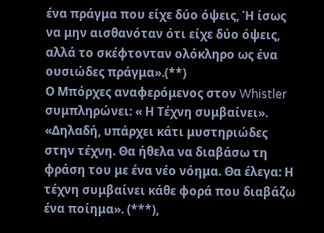ένα πράγμα που είχε δύο όψεις, Ή ίσως να μην αισθανόταν ότι είχε δύο όψεις, αλλά το σκέφτονταν ολόκληρο ως ένα ουσιώδες πράγμα».(**)
Ο Μπόρχες αναφερόμενος στον Whistler συμπληρώνει: « Η Τέχνη συμβαίνει». «Δηλαδή, υπάρχει κάτι μυστηριώδες στην τέχνη. Θα ήθελα να διαβάσω τη φράση του με ένα νέο νόημα. Θα έλεγα: Η τέχνη συμβαίνει κάθε φορά που διαβάζω ένα ποίημα». (***),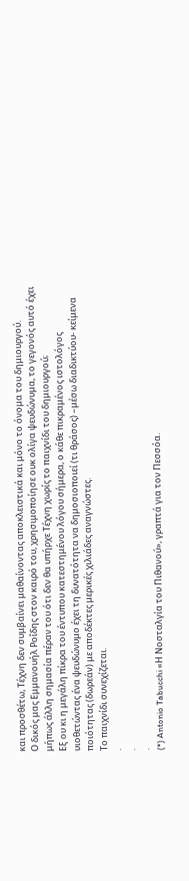και προσθέτω, Τέχνη δεν συμβαίνει μαθαίνοντας αποκλειστικά και μόνο το όνομα του δημιουργού.
Ο δικός μας Εμμανουήλ Ροΐδης στον καιρό του, χρησιμοποίησε ουκ ολίγα ψευδώνυμα, το γεγονός αυτό έχει μήπως άλλη σημασία πέραν του ότι δεν θα υπήρχε Τέχνη χωρίς το παιχνίδι του δημιουργού;
Εξ ου κι η μεγάλη πίκρα του έντυπου κατεστημένου λόγου σήμερα, ο κάθε πικραμένος ιστολόγος υιοθετώντας ένα ψευδώνυμο έχει τη δυνατότητα να δημοσιοποιεί (τι θράσος) –μέσω διαδικτύου- κείμενα ποιότητας (δωρεάν) με αποδέκτες μερικές χιλιάδες αναγνώστες.
Το παιχνίδι συνεχίζεται.
.
.
.
(*) Antonio Tabucchi «Η Νοσταλγία του Πιθανού», γραπτά για τον Πεσσόα.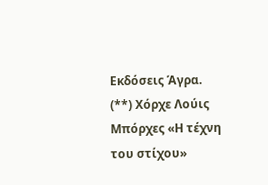Εκδόσεις Άγρα.
(**) Χόρχε Λούις Μπόρχες «Η τέχνη του στίχου»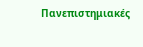Πανεπιστημιακές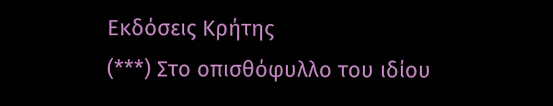Εκδόσεις Κρήτης
(***) Στο οπισθόφυλλο του ιδίου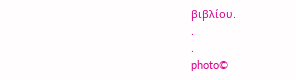βιβλίου.
.
.
photo©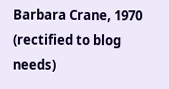Barbara Crane, 1970 (rectified to blog needs)